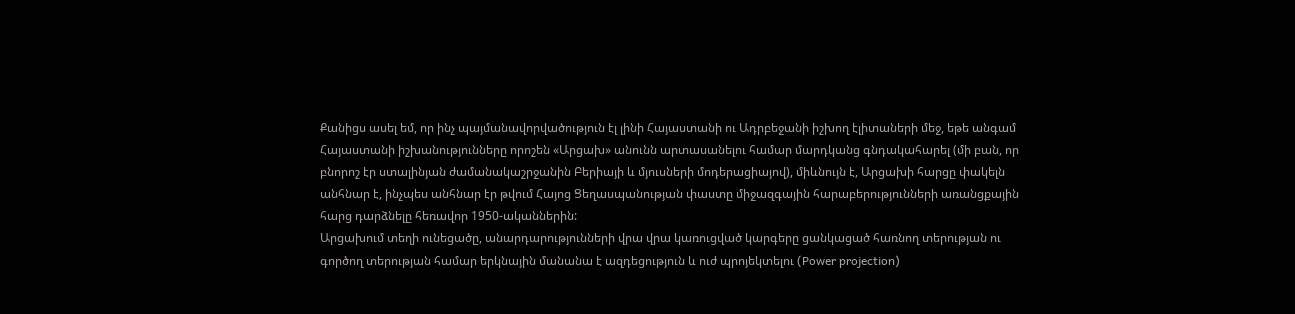Քանիցս ասել եմ, որ ինչ պայմանավորվածություն էլ լինի Հայաստանի ու Ադրբեջանի իշխող էլիտաների մեջ, եթե անգամ Հայաստանի իշխանությունները որոշեն «Արցախ» անունն արտասանելու համար մարդկանց գնդակահարել (մի բան, որ բնորոշ էր ստալինյան ժամանակաշրջանին Բերիայի և մյուսների մոդերացիայով), միևնույն է, Արցախի հարցը փակելն անհնար է, ինչպես անհնար էր թվում Հայոց Ցեղասպանության փաստը միջազգային հարաբերությունների առանցքային հարց դարձնելը հեռավոր 1950-ականներին:
Արցախում տեղի ունեցածը, անարդարությունների վրա վրա կառուցված կարգերը ցանկացած հառնող տերության ու գործող տերության համար երկնային մանանա է ազդեցություն և ուժ պրոյեկտելու (Power projection)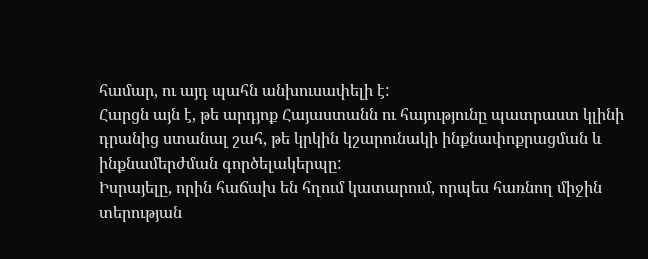համար, ու այդ պահն անխուսափելի է:
Հարցն այն է, թե արդյոք Հայաստանն ու հայությունը պատրաստ կլինի դրանից ստանալ շահ, թե կրկին կշարունակի ինքնափոքրացման և ինքնամերժման գործելակերպը:
Իսրայելը, որին հաճախ են հղում կատարում, որպես հառնող միջին տերության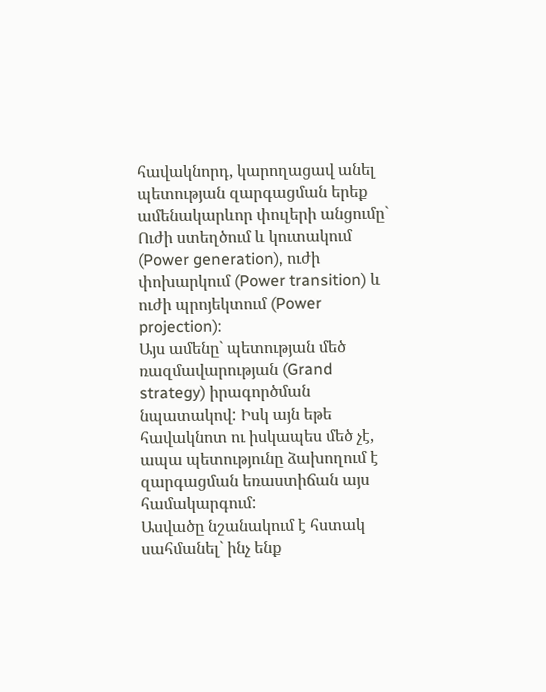հավակնորդ, կարողացավ անել պետության զարգացման երեք ամենակարևոր փուլերի անցումը` Ուժի ստեղծում և կուտակում (Power generation), ուժի փոխարկում (Power transition) և ուժի պրոյեկտում (Power projection):
Այս ամենը` պետության մեծ ռազմավարության (Grand strategy) իրագործման նպատակով: Իսկ այն եթե հավակնոտ ու իսկապես մեծ չէ, ապա պետությունը ձախողում է զարգացման եռաստիճան այս համակարգում:
Ասվածը նշանակում է հստակ սահմանել` ինչ ենք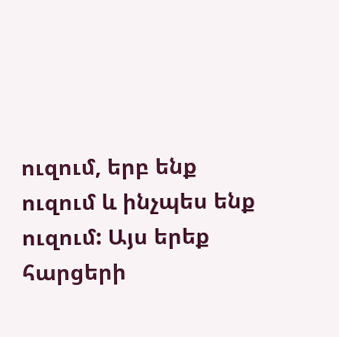ուզում, երբ ենք ուզում և ինչպես ենք ուզում: Այս երեք հարցերի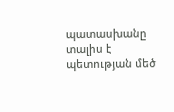պատասխանը տալիս է պետության մեծ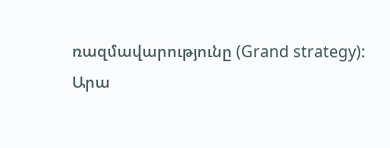ռազմավարությունը (Grand strategy):
Արա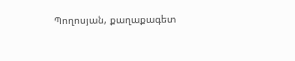Պողոսյան, քաղաքագետ